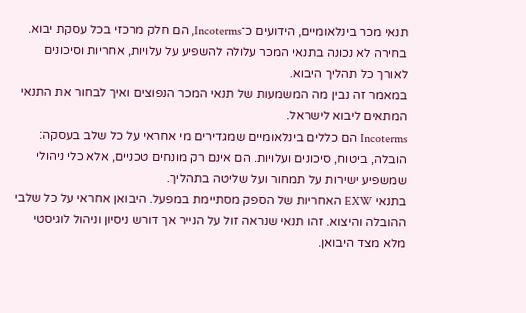תנאי מכר בינלאומיים, הידועים כ־Incoterms, הם חלק מרכזי בכל עסקת יבוא. בחירה לא נכונה בתנאי המכר עלולה להשפיע על עלויות, אחריות וסיכונים לאורך כל תהליך היבוא.
במאמר זה נבין מה המשמעות של תנאי המכר הנפוצים ואיך לבחור את התנאי המתאים ליבוא לישראל.
Incoterms הם כללים בינלאומיים שמגדירים מי אחראי על כל שלב בעסקה: הובלה, ביטוח, סיכונים ועלויות. הם אינם רק מונחים טכניים, אלא כלי ניהולי שמשפיע ישירות על תמחור ועל שליטה בתהליך.
בתנאי EXW האחריות של הספק מסתיימת במפעל. היבואן אחראי על כל שלבי ההובלה והיצוא. זהו תנאי שנראה זול על הנייר אך דורש ניסיון וניהול לוגיסטי מלא מצד היבואן.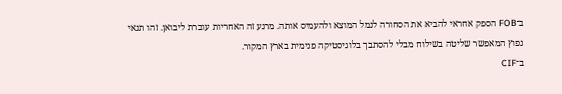ב־FOB הספק אחראי להביא את הסחורה לנמל המוצא ולהעמיס אותה. מרגע זה האחריות עוברת ליבואן. זהו תנאי נפוץ המאפשר שליטה בשילוח מבלי להסתבך בלוגיסטיקה פנימית בארץ המקור.
ב־CIF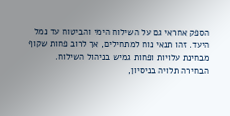הספק אחראי גם על השילוח הימי והביטוח עד נמל היעד. זהו תנאי נוח למתחילים, אך לרוב פחות שקוף מבחינת עלויות ופחות גמיש בניהול השילוח.
הבחירה תלויה בניסיון,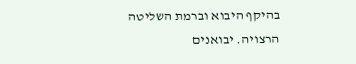בהיקף היבוא וברמת השליטה הרצויה. יבואנים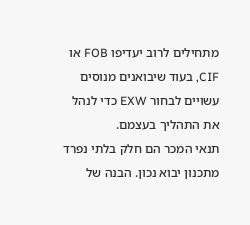מתחילים לרוב יעדיפו FOB או CIF, בעוד שיבואנים מנוסים עשויים לבחור EXW כדי לנהל את התהליך בעצמם.
תנאי המכר הם חלק בלתי נפרד מתכנון יבוא נכון. הבנה של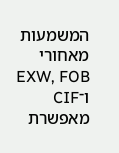המשמעות מאחורי EXW, FOB ו־CIF מאפשרת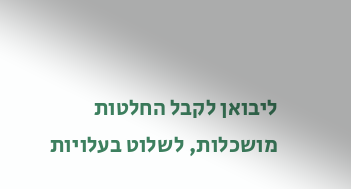ליבואן לקבל החלטות מושכלות, לשלוט בעלויות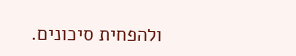ולהפחית סיכונים.